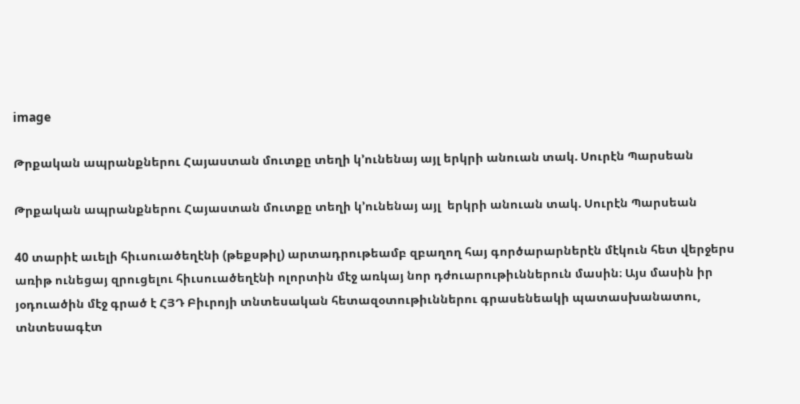image

Թրքական ապրանքներու Հայաստան մուտքը տեղի կ՚ունենայ այլ երկրի անուան տակ. Սուրէն Պարսեան

Թրքական ապրանքներու Հայաստան մուտքը տեղի կ՚ունենայ այլ  երկրի անուան տակ. Սուրէն Պարսեան

40 տարիէ աւելի հիւսուածեղէնի (թեքսթիլ) արտադրութեամբ զբաղող հայ գործարարներէն մէկուն հետ վերջերս առիթ ունեցայ զրուցելու հիւսուածեղէնի ոլորտին մէջ առկայ նոր դժուարութիւններուն մասին։ Այս մասին իր յօդուածին մէջ գրած է ՀՅԴ Բիւրոյի տնտեսական հետազօտութիւններու գրասենեակի պատասխանատու, տնտեսագէտ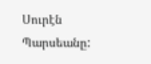Սուրէն Պարսեանը: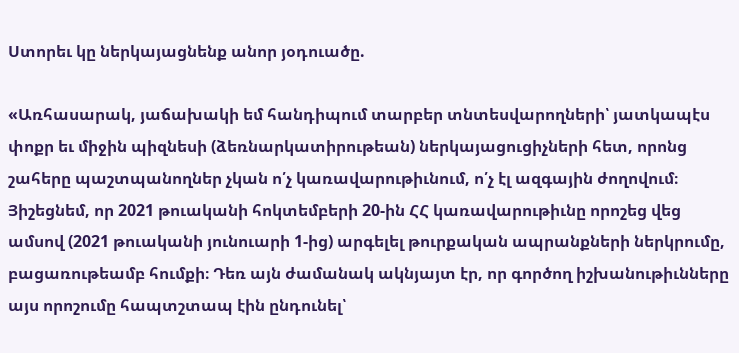Ստորեւ կը ներկայացնենք անոր յօդուածը.

«Առհասարակ, յաճախակի եմ հանդիպում տարբեր տնտեսվարողների՝ յատկապէս փոքր եւ միջին պիզնեսի (ձեռնարկատիրութեան) ներկայացուցիչների հետ, որոնց շահերը պաշտպանողներ չկան ո՛չ կառավարութիւնում, ո՛չ էլ ազգային ժողովում։ Յիշեցնեմ, որ 2021 թուականի հոկտեմբերի 20-ին ՀՀ կառավարութիւնը որոշեց վեց ամսով (2021 թուականի յունուարի 1-ից) արգելել թուրքական ապրանքների ներկրումը, բացառութեամբ հումքի։ Դեռ այն ժամանակ ակնյայտ էր, որ գործող իշխանութիւնները այս որոշումը հապտշտապ էին ընդունել՝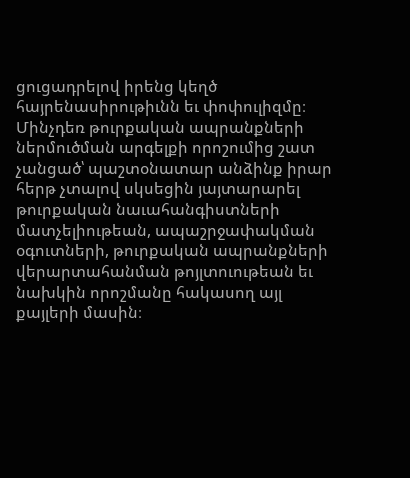ցուցադրելով իրենց կեղծ հայրենասիրութիւնն եւ փոփուլիզմը։ Մինչդեռ թուրքական ապրանքների ներմուծման արգելքի որոշումից շատ չանցած՝ պաշտօնատար անձինք իրար հերթ չտալով սկսեցին յայտարարել թուրքական նաւահանգիստների մատչելիութեան, ապաշրջափակման օգուտների, թուրքական ապրանքների վերարտահանման թոյլտուութեան եւ նախկին որոշմանը հակասող այլ քայլերի մասին։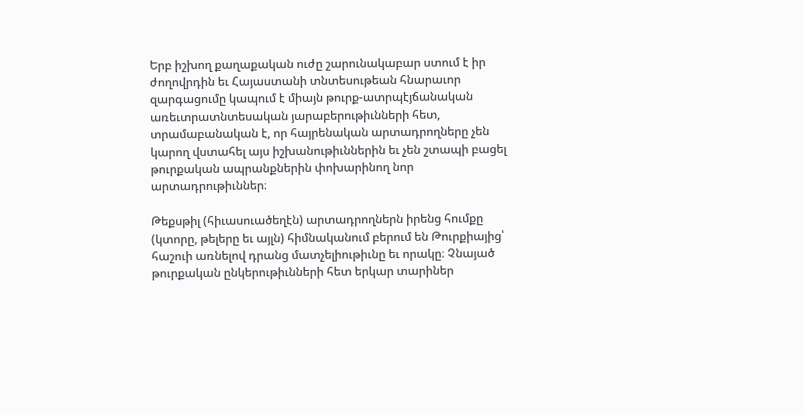Երբ իշխող քաղաքական ուժը շարունակաբար ստում է իր ժողովրդին եւ Հայաստանի տնտեսութեան հնարաւոր զարգացումը կապում է միայն թուրք-ատրպէյճանական առեւտրատնտեսական յարաբերութիւնների հետ, տրամաբանական է, որ հայրենական արտադրողները չեն կարող վստահել այս իշխանութիւններին եւ չեն շտապի բացել թուրքական ապրանքներին փոխարինող նոր արտադրութիւններ։

Թեքսթիլ (հիւասուածեղէն) արտադրողներն իրենց հումքը (կտորը, թելերը եւ այլն) հիմնականում բերում են Թուրքիայից՝ հաշուի առնելով դրանց մատչելիութիւնը եւ որակը։ Չնայած թուրքական ընկերութիւնների հետ երկար տարիներ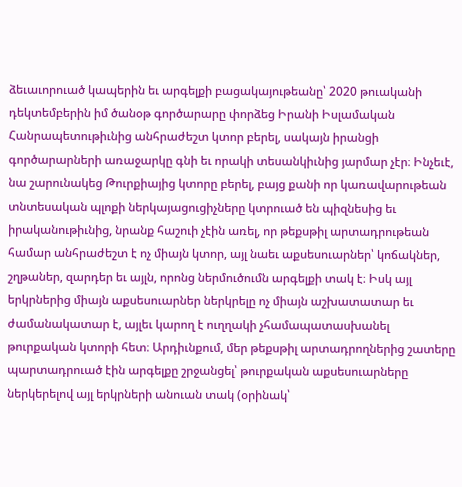ձեւաւորուած կապերին եւ արգելքի բացակայութեանը՝ 2020 թուականի դեկտեմբերին իմ ծանօթ գործարարը փորձեց Իրանի Իսլամական Հանրապետութիւնից անհրաժեշտ կտոր բերել, սակայն իրանցի գործարարների առաջարկը գնի եւ որակի տեսանկիւնից յարմար չէր։ Ինչեւէ, նա շարունակեց Թուրքիայից կտորը բերել, բայց քանի որ կառավարութեան տնտեսական պլոքի ներկայացուցիչները կտրուած են պիզնեսից եւ իրականութիւնից, նրանք հաշուի չէին առել, որ թեքսթիլ արտադրութեան համար անհրաժեշտ է ոչ միայն կտոր, այլ նաեւ աքսեսուարներ՝ կոճակներ, շղթաներ, զարդեր եւ այլն, որոնց ներմուծումն արգելքի տակ է։ Իսկ այլ երկրներից միայն աքսեսուարներ ներկրելը ոչ միայն աշխատատար եւ ժամանակատար է, այլեւ կարող է ուղղակի չհամապատասխանել թուրքական կտորի հետ։ Արդիւնքում, մեր թեքսթիլ արտադրողներից շատերը պարտադրուած էին արգելքը շրջանցել՝ թուրքական աքսեսուարները ներկերելով այլ երկրների անուան տակ (օրինակ՝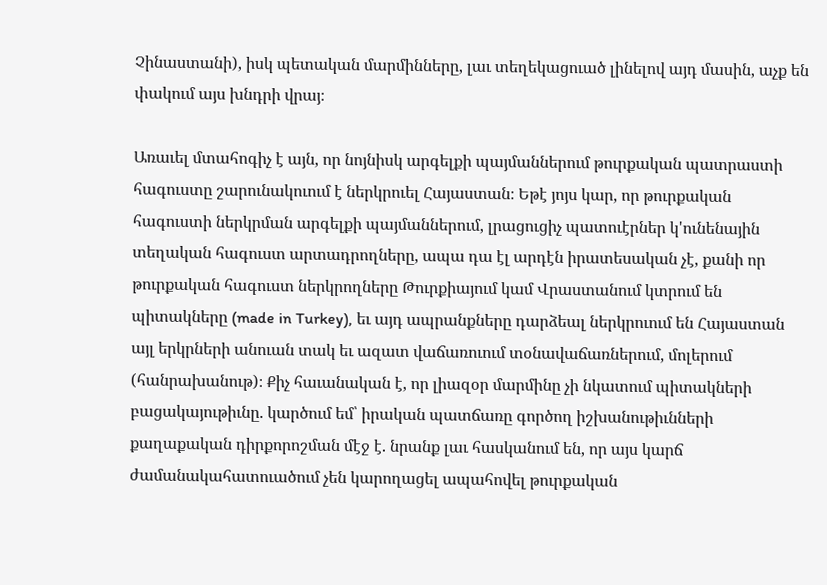Չինաստանի), իսկ պետական մարմինները, լաւ տեղեկացուած լինելով այդ մասին, աչք են փակում այս խնդրի վրայ։

Առաւել մտահոգիչ է այն, որ նոյնիսկ արգելքի պայմաններում թուրքական պատրաստի հագուստը շարունակուում է ներկրուել Հայաստան։ Եթէ յոյս կար, որ թուրքական հագուստի ներկրման արգելքի պայմաններում, լրացուցիչ պատուէրներ կ'ունենային տեղական հագուստ արտադրողները, ապա դա էլ արդէն իրատեսական չէ, քանի որ թուրքական հագուստ ներկրողները Թուրքիայում կամ Վրաստանում կտրում են պիտակները (made in Turkey), եւ այդ ապրանքները դարձեալ ներկրուում են Հայաստան այլ երկրների անուան տակ եւ ազատ վաճառուում տօնավաճառներում, մոլերում (հանրախանութ)։ Քիչ հաւանական է, որ լիազօր մարմինը չի նկատում պիտակների բացակայութիւնը. կարծում եմ՝ իրական պատճառը գործող իշխանութիւնների քաղաքական դիրքորոշման մէջ է. նրանք լաւ հասկանում են, որ այս կարճ ժամանակահատուածում չեն կարողացել ապահովել թուրքական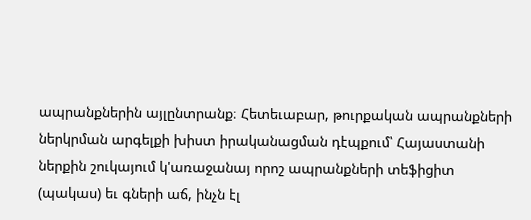ապրանքներին այլընտրանք։ Հետեւաբար, թուրքական ապրանքների ներկրման արգելքի խիստ իրականացման դէպքում՝ Հայաստանի ներքին շուկայում կ'առաջանայ որոշ ապրանքների տեֆիցիտ (պակաս) եւ գների աճ, ինչն էլ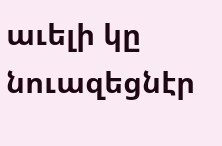աւելի կը նուազեցնէր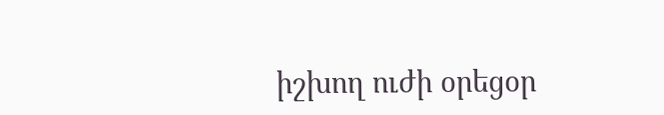իշխող ուժի օրեցօր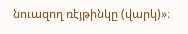նուազող ռէյթինկը (վարկ)»։